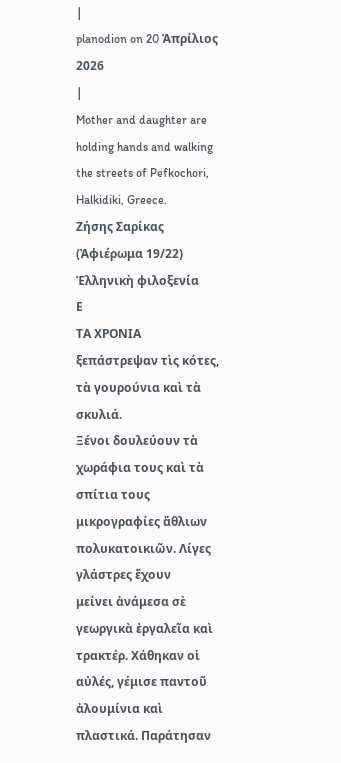|
planodion on 20 Ἀπρίλιος 2026
|
Mother and daughter are holding hands and walking the streets of Pefkochori, Halkidiki, Greece.
Ζήσης Σαρίκας
(Ἀφιέρωμα 19/22)
Ἑλληνικὴ φιλοξενία
Ε
ΤΑ ΧΡΟΝΙΑ ξεπάστρεψαν τὶς κότες, τὰ γουρούνια καὶ τὰ σκυλιά.
Ξένοι δουλεύουν τὰ χωράφια τους καὶ τὰ σπίτια τους
μικρογραφίες ἄθλιων πολυκατοικιῶν. Λίγες γλάστρες ἔχουν
μείνει ἀνάμεσα σὲ γεωργικὰ ἐργαλεῖα καὶ τρακτέρ. Χάθηκαν οἱ
αὐλές, γέμισε παντοῦ ἀλουμίνια καὶ πλαστικά. Παράτησαν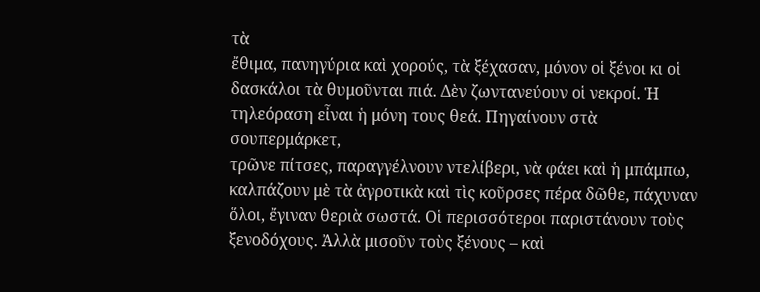τὰ
ἔθιμα, πανηγύρια καὶ χορούς, τὰ ξέχασαν, μόνον οἱ ξένοι κι οἱ
δασκάλοι τὰ θυμοῦνται πιά. Δὲν ζωντανεύουν οἱ νεκροί. Ἡ
τηλεόραση εἶναι ἡ μόνη τους θεά. Πηγαίνουν στὰ σουπερμάρκετ,
τρῶνε πίτσες, παραγγέλνουν ντελίβερι, νὰ φάει καὶ ἡ μπάμπω,
καλπάζουν μὲ τὰ ἀγροτικὰ καὶ τὶς κοῦρσες πέρα δῶθε, πάχυναν
ὅλοι, ἔγιναν θεριὰ σωστά. Οἱ περισσότεροι παριστάνουν τοὺς
ξενοδόχους. Ἀλλὰ μισοῦν τοὺς ξένους – καὶ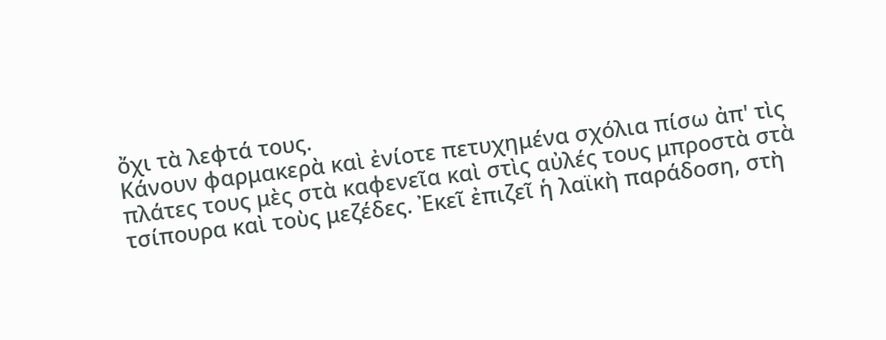ὄχι τὰ λεφτά τους.
Κάνουν φαρμακερὰ καὶ ἐνίοτε πετυχημένα σχόλια πίσω ἀπ' τὶς
πλάτες τους μὲς στὰ καφενεῖα καὶ στὶς αὐλές τους μπροστὰ στὰ
τσίπουρα καὶ τοὺς μεζέδες. Ἐκεῖ ἐπιζεῖ ἡ λαϊκὴ παράδοση, στὴ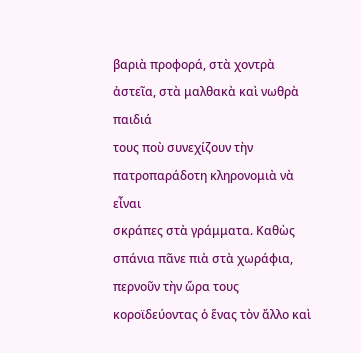βαριὰ προφορά, στὰ χοντρὰ ἀστεῖα, στὰ μαλθακὰ καὶ νωθρὰ παιδιά
τους ποὺ συνεχίζουν τὴν πατροπαράδοτη κληρονομιὰ νὰ εἶναι
σκράπες στὰ γράμματα. Καθὼς σπάνια πᾶνε πιὰ στὰ χωράφια,
περνοῦν τὴν ὥρα τους κοροϊδεύοντας ὁ ἕνας τὸν ἄλλο καὶ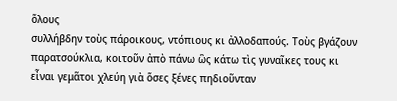ὅλους
συλλήβδην τοὺς πάροικους, ντόπιους κι ἀλλοδαπούς. Τοὺς βγάζουν
παρατσούκλια, κοιτοῦν ἀπὸ πάνω ὣς κάτω τὶς γυναῖκες τους κι
εἶναι γεμᾶτοι χλεύη γιὰ ὅσες ξένες πηδιοῦνταν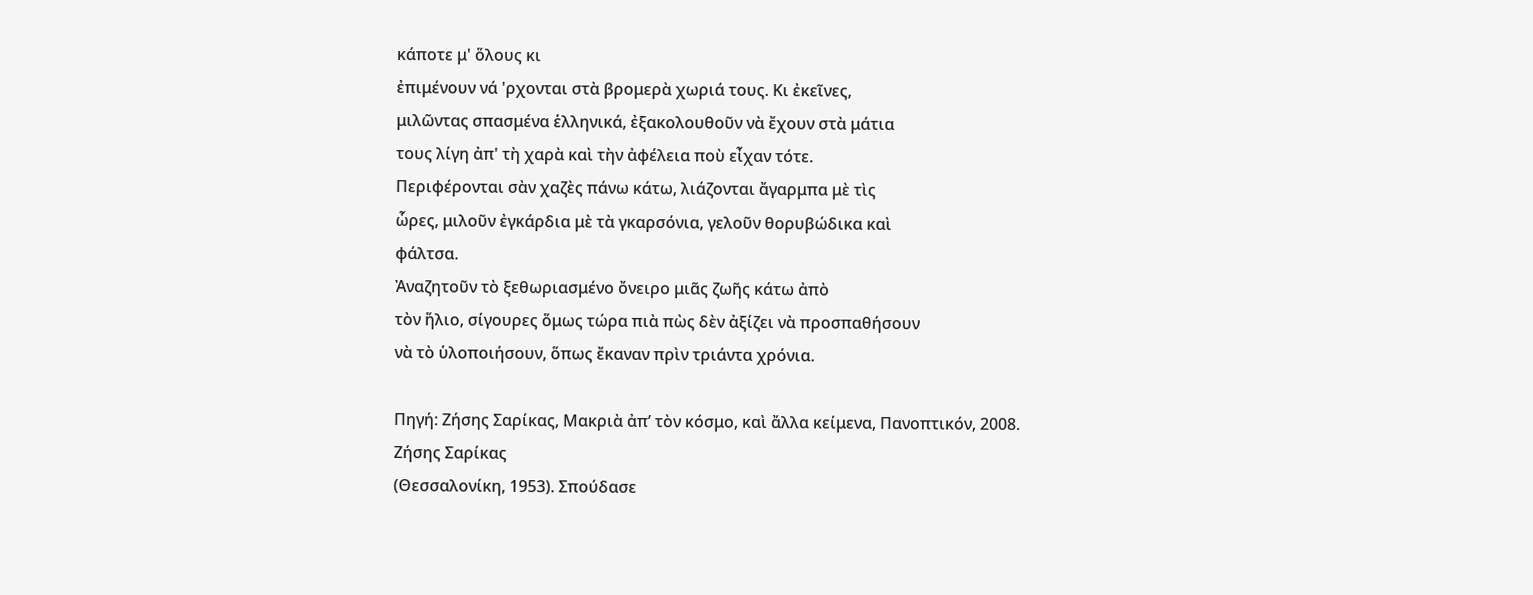κάποτε μ' ὅλους κι
ἐπιμένουν νά 'ρχονται στὰ βρομερὰ χωριά τους. Κι ἐκεῖνες,
μιλῶντας σπασμένα ἑλληνικά, ἐξακολουθοῦν νὰ ἔχουν στὰ μάτια
τους λίγη ἀπ' τὴ χαρὰ καὶ τὴν ἀφέλεια ποὺ εἶχαν τότε.
Περιφέρονται σὰν χαζὲς πάνω κάτω, λιάζονται ἄγαρμπα μὲ τὶς
ὧρες, μιλοῦν ἐγκάρδια μὲ τὰ γκαρσόνια, γελοῦν θορυβώδικα καὶ
φάλτσα.
Ἀναζητοῦν τὸ ξεθωριασμένο ὄνειρο μιᾶς ζωῆς κάτω ἀπὸ
τὸν ἥλιο, σίγουρες ὅμως τώρα πιὰ πὼς δὲν ἀξίζει νὰ προσπαθήσουν
νὰ τὸ ὑλοποιήσουν, ὅπως ἔκαναν πρὶν τριάντα χρόνια.

Πηγή: Ζήσης Σαρίκας, Μακριὰ ἀπ’ τὸν κόσμο, καὶ ἄλλα κείμενα, Πανοπτικόν, 2008.
Ζήσης Σαρίκας
(Θεσσαλονίκη, 1953). Σπούδασε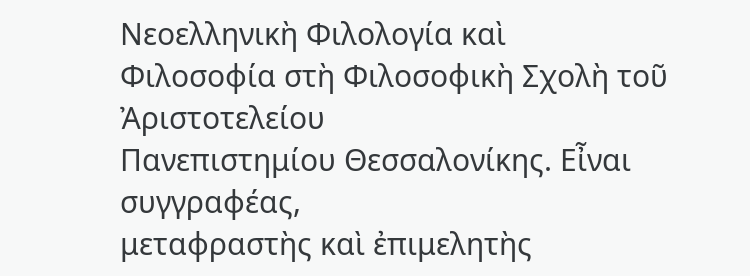Nεοελληνικὴ Φιλολογία καὶ
Φιλοσοφία στὴ Φιλοσοφικὴ Σχολὴ τοῦ Ἀριστοτελείου
Πανεπιστημίου Θεσσαλονίκης. Εἶναι συγγραφέας,
μεταφραστὴς καὶ ἐπιμελητὴς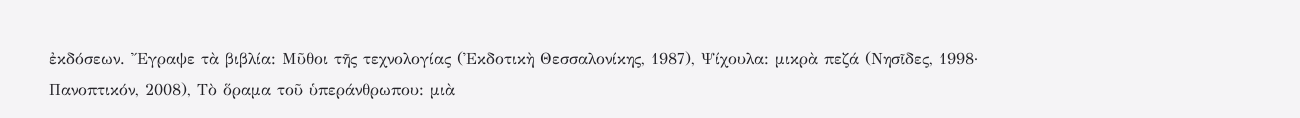ἐκδόσεων. Ἔγραψε τὰ βιβλία: Μῦθοι τῆς τεχνολογίας (Ἐκδοτικὴ Θεσσαλονίκης, 1987), Ψίχουλα: μικρὰ πεζά (Νησῖδες, 1998· Πανοπτικόν, 2008), Τὸ ὅραμα τοῦ ὑπεράνθρωπου: μιὰ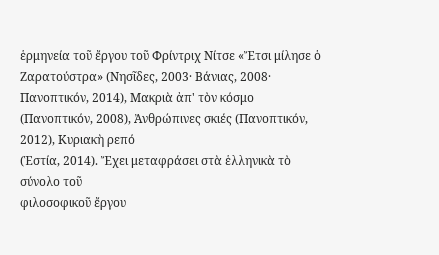ἑρμηνεία τοῦ ἔργου τοῦ Φρίντριχ Νίτσε «Ἔτσι μίλησε ὁ Ζαρατούστρα» (Νησῖδες, 2003· Βάνιας, 2008· Πανοπτικόν, 2014), Μακριὰ ἀπ' τὸν κόσμο (Πανοπτικόν, 2008), Ἀνθρώπινες σκιές (Πανοπτικόν, 2012), Κυριακὴ ρεπό
(Ἑστία, 2014). Ἔχει μεταφράσει στὰ ἑλληνικὰ τὸ σύνολο τοῦ
φιλοσοφικοῦ ἔργου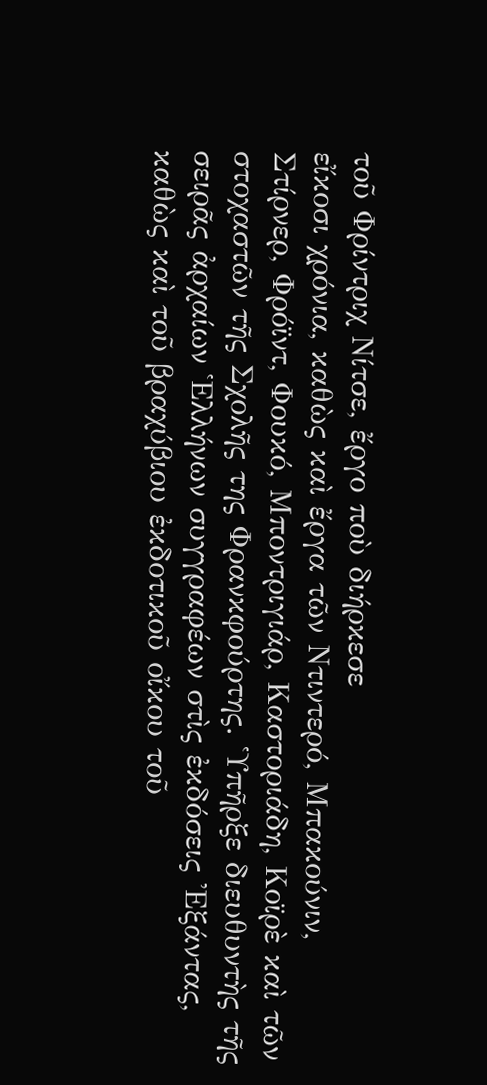τοῦ Φρίντριχ Νίτσε, ἔργο ποὺ διήρκεσε
εἴκοσι χρόνια, καθὼς καὶ ἔργα τῶν Ντιντερό, Μπακούνιν,
Στίρνερ, Φρόϊντ, Φουκό, Μποντριγιάρ, Καστοριάδη, Κοϊρὲ καὶ τῶν
στοχαστῶν τῆς Σχολῆς της Φρανκφούρτης. Ὑπῆρξε διευθυντὴς τῆς
σειρᾶς ἀρχαίων Ἑλλήνων συγγραφέων στὶς ἐκδόσεις Ἐξάντας,
καθὼς καὶ τοῦ βραχύβιου ἐκδοτικοῦ οἴκου τοῦ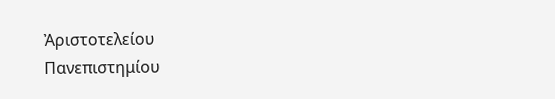Ἀριστοτελείου
Πανεπιστημίου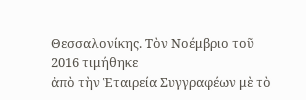Θεσσαλονίκης. Τὸν Νοέμβριο τοῦ 2016 τιμήθηκε
ἀπὸ τὴν Ἑταιρεία Συγγραφέων μὲ τὸ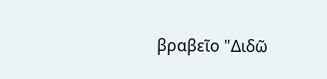βραβεῖο "Διδῶ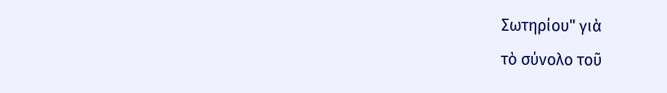Σωτηρίου" γιὰ
τὸ σύνολο τοῦ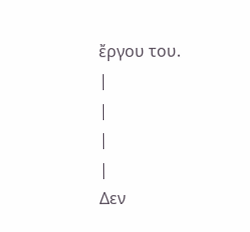ἔργου του.
|
|
|
|
Δεν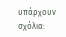υπάρχουν σχόλια: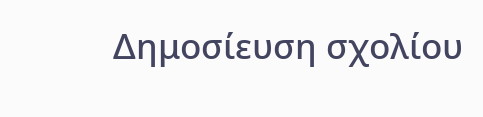Δημοσίευση σχολίου